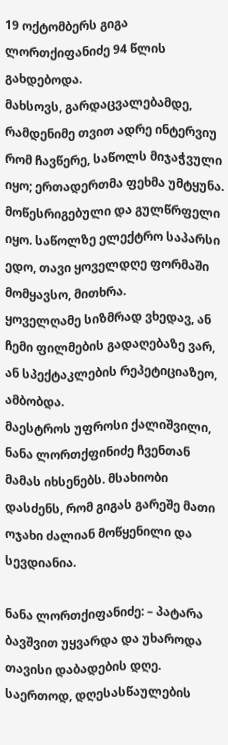19 ოქტომბერს გიგა ლორთქიფანიძე 94 წლის გახდებოდა.
მახსოვს, გარდაცვალებამდე, რამდენიმე თვით ადრე ინტერვიუ რომ ჩავწერე, საწოლს მიჯაჭვული იყო; ერთადერთმა ფეხმა უმტყუნა. მოწესრიგებული და გულწრფელი იყო. საწოლზე ელექტრო საპარსი ედო, თავი ყოველდღე ფორმაში მომყავსო, მითხრა.
ყოველღამე სიზმრად ვხედავ, ან ჩემი ფილმების გადაღებაზე ვარ, ან სპექტაკლების რეპეტიციაზეო, ამბობდა.
მაესტროს უფროსი ქალიშვილი, ნანა ლორთქფინიძე ჩვენთან მამას იხსენებს. მსახიობი დასძენს, რომ გიგას გარეშე მათი ოჯახი ძალიან მოწყენილი და სევდიანია.

ნანა ლორთქიფანიძე: – პატარა ბავშვით უყვარდა და უხაროდა თავისი დაბადების დღე. საერთოდ, დღესასწაულების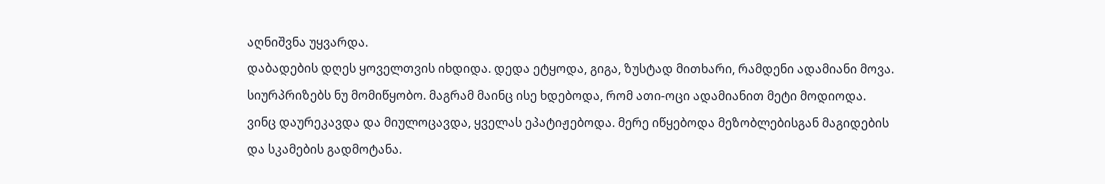აღნიშვნა უყვარდა.
დაბადების დღეს ყოველთვის იხდიდა. დედა ეტყოდა, გიგა, ზუსტად მითხარი, რამდენი ადამიანი მოვა. სიურპრიზებს ნუ მომიწყობო. მაგრამ მაინც ისე ხდებოდა, რომ ათი-ოცი ადამიანით მეტი მოდიოდა. ვინც დაურეკავდა და მიულოცავდა, ყველას ეპატიჟებოდა. მერე იწყებოდა მეზობლებისგან მაგიდების და სკამების გადმოტანა.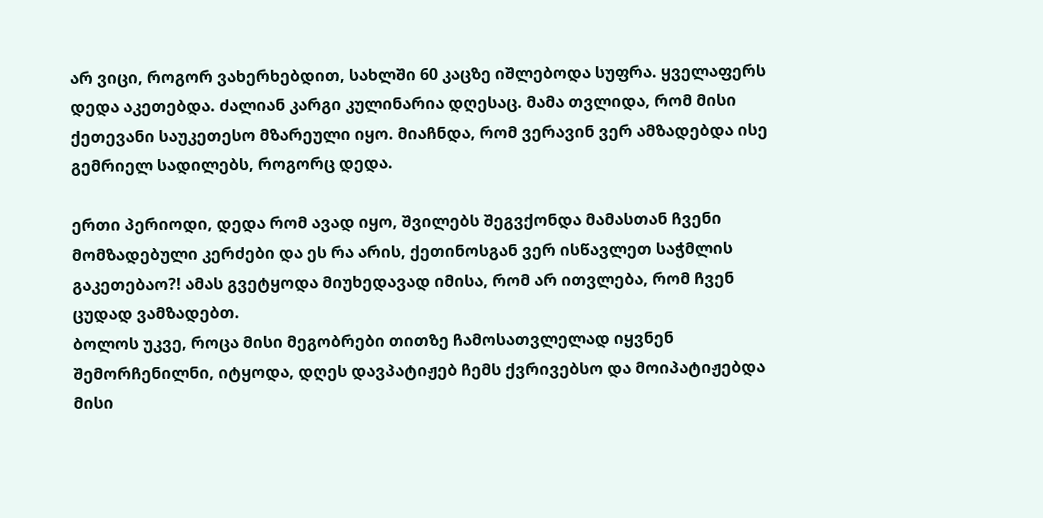არ ვიცი, როგორ ვახერხებდით, სახლში 60 კაცზე იშლებოდა სუფრა. ყველაფერს დედა აკეთებდა. ძალიან კარგი კულინარია დღესაც. მამა თვლიდა, რომ მისი ქეთევანი საუკეთესო მზარეული იყო. მიაჩნდა, რომ ვერავინ ვერ ამზადებდა ისე გემრიელ სადილებს, როგორც დედა.

ერთი პერიოდი, დედა რომ ავად იყო, შვილებს შეგვქონდა მამასთან ჩვენი მომზადებული კერძები და ეს რა არის, ქეთინოსგან ვერ ისწავლეთ საჭმლის გაკეთებაო?! ამას გვეტყოდა მიუხედავად იმისა, რომ არ ითვლება, რომ ჩვენ ცუდად ვამზადებთ.
ბოლოს უკვე, როცა მისი მეგობრები თითზე ჩამოსათვლელად იყვნენ შემორჩენილნი, იტყოდა, დღეს დავპატიჟებ ჩემს ქვრივებსო და მოიპატიჟებდა მისი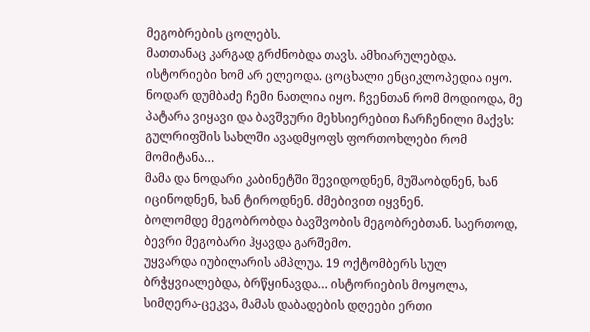მეგობრების ცოლებს.
მათთანაც კარგად გრძნობდა თავს. ამხიარულებდა. ისტორიები ხომ არ ელეოდა. ცოცხალი ენციკლოპედია იყო.
ნოდარ დუმბაძე ჩემი ნათლია იყო. ჩვენთან რომ მოდიოდა, მე პატარა ვიყავი და ბავშვური მეხსიერებით ჩარჩენილი მაქვს: გულრიფშის სახლში ავადმყოფს ფორთოხლები რომ მომიტანა…
მამა და ნოდარი კაბინეტში შევიდოდნენ, მუშაობდნენ, ხან იცინოდნენ, ხან ტიროდნენ. ძმებივით იყვნენ.
ბოლომდე მეგობრობდა ბავშვობის მეგობრებთან. საერთოდ, ბევრი მეგობარი ჰყავდა გარშემო.
უყვარდა იუბილარის ამპლუა. 19 ოქტომბერს სულ ბრჭყვიალებდა, ბრწყინავდა… ისტორიების მოყოლა, სიმღერა-ცეკვა, მამას დაბადების დღეები ერთი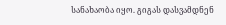სანახაობა იყო. გიგას დასვამდნენ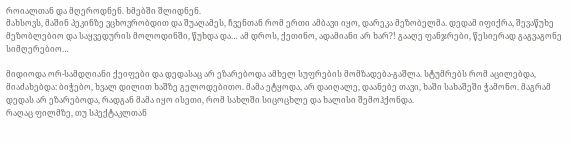როიალთან და მღეროდნენ. ხმებში შლიდნენ.
მახსოვს, მაშინ პეკინზე ვცხოვრობდით და შუაღამეს, ჩვენთან რომ ერთი ამბავი იყო, დარეკა მეზობელმა. დედამ იფიქრა, შევაწუხე მეზობლებიო და საყვედურის მოლოდინში, წუხდა და… ამ დროს, ქეთინო, ადამიანი არ ხარ?! გააღე ფანჯრები, წესიერად გაგვაგონე სიმღერებიო…

მიდიოდა ორ-სამდღიანი ქეიფები და დედასაც არ ეზარებოდა ამხელ სუფრების მომზადება-გაშლა. სტუმრებს რომ აცილებდა, მიაძახებდა: ბიჭებო, ხვალ დილით ხაშზე გელოდებითო. მამა ეტყოდა, არ დაიღალე, დაანებე თავი, ხაში სახაშეში ჭამონო. მაგრამ დედას არ ეზარებოდა, რადგან მამა იყო ისეთი, რომ სახლში სიცოცხლე და ხალისი შემოჰქონდა.
რაღაც ფილმზე, თუ სპექტაკლთან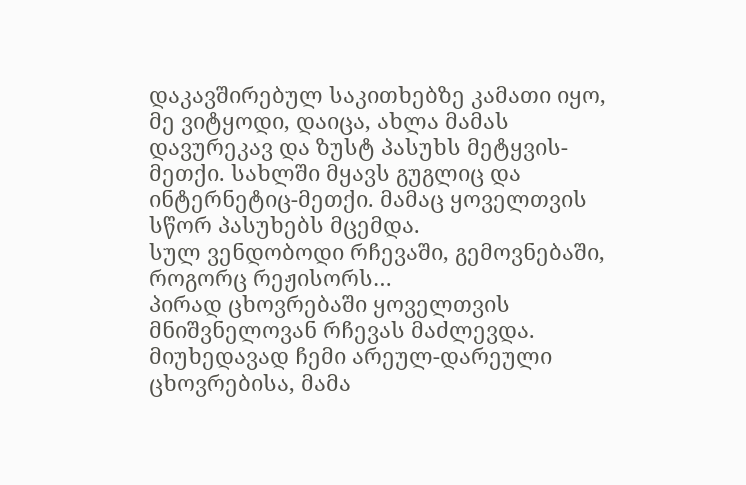დაკავშირებულ საკითხებზე კამათი იყო, მე ვიტყოდი, დაიცა, ახლა მამას დავურეკავ და ზუსტ პასუხს მეტყვის-მეთქი. სახლში მყავს გუგლიც და ინტერნეტიც-მეთქი. მამაც ყოველთვის სწორ პასუხებს მცემდა.
სულ ვენდობოდი რჩევაში, გემოვნებაში, როგორც რეჟისორს…
პირად ცხოვრებაში ყოველთვის მნიშვნელოვან რჩევას მაძლევდა. მიუხედავად ჩემი არეულ-დარეული ცხოვრებისა, მამა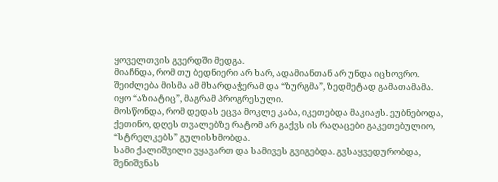ყოველთვის გვერდში მედგა.
მიაჩნდა, რომ თუ ბედნიერი არ ხარ, ადამიანთან არ უნდა იცხოვრო. შეიძლება მისმა ამ მხარდაჭერამ და “ზურგმა”, ზედმეტად გამათამამა. იყო “აზიატიც”, მაგრამ პროგრესული.
მოსწონდა, რომ დედას ეცვა მოკლე კაბა, იკეთებდა მაკიაჟს. ეუბნებოდა, ქეთინო, დღეს თვალებზე რატომ არ გაქვს ის რაღაცები გაკეთებულიო, “სტრელკებს” გულისხმობდა.
სამი ქალიშვილი ვყავართ და სამივეს გვიგებდა. გვსაყვედურობდა, შენიშვნას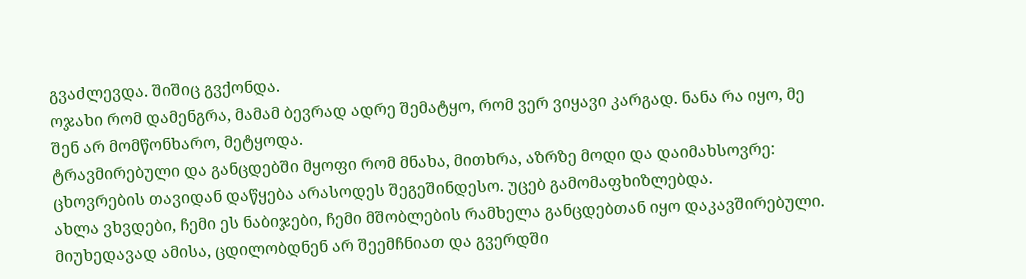გვაძლევდა. შიშიც გვქონდა.
ოჯახი რომ დამენგრა, მამამ ბევრად ადრე შემატყო, რომ ვერ ვიყავი კარგად. ნანა რა იყო, მე შენ არ მომწონხარო, მეტყოდა.
ტრავმირებული და განცდებში მყოფი რომ მნახა, მითხრა, აზრზე მოდი და დაიმახსოვრე: ცხოვრების თავიდან დაწყება არასოდეს შეგეშინდესო. უცებ გამომაფხიზლებდა.
ახლა ვხვდები, ჩემი ეს ნაბიჯები, ჩემი მშობლების რამხელა განცდებთან იყო დაკავშირებული. მიუხედავად ამისა, ცდილობდნენ არ შეემჩნიათ და გვერდში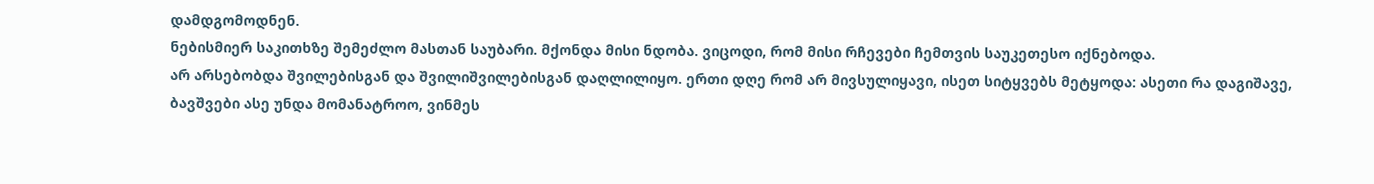დამდგომოდნენ.
ნებისმიერ საკითხზე შემეძლო მასთან საუბარი. მქონდა მისი ნდობა. ვიცოდი, რომ მისი რჩევები ჩემთვის საუკეთესო იქნებოდა.
არ არსებობდა შვილებისგან და შვილიშვილებისგან დაღლილიყო. ერთი დღე რომ არ მივსულიყავი, ისეთ სიტყვებს მეტყოდა: ასეთი რა დაგიშავე, ბავშვები ასე უნდა მომანატროო, ვინმეს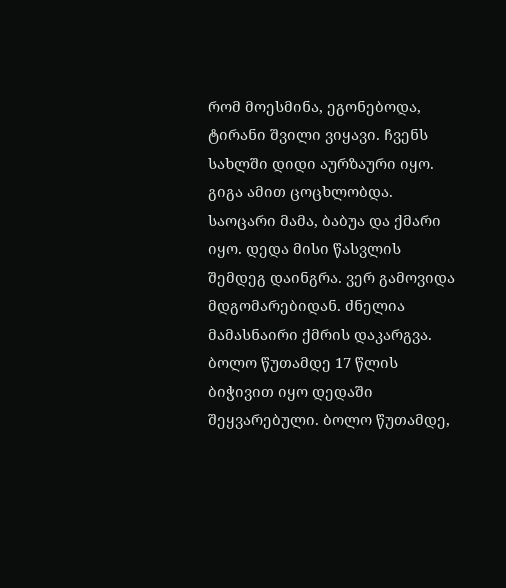რომ მოესმინა, ეგონებოდა, ტირანი შვილი ვიყავი. ჩვენს სახლში დიდი აურზაური იყო. გიგა ამით ცოცხლობდა.
საოცარი მამა, ბაბუა და ქმარი იყო. დედა მისი წასვლის შემდეგ დაინგრა. ვერ გამოვიდა მდგომარებიდან. ძნელია მამასნაირი ქმრის დაკარგვა.
ბოლო წუთამდე 17 წლის ბიჭივით იყო დედაში შეყვარებული. ბოლო წუთამდე,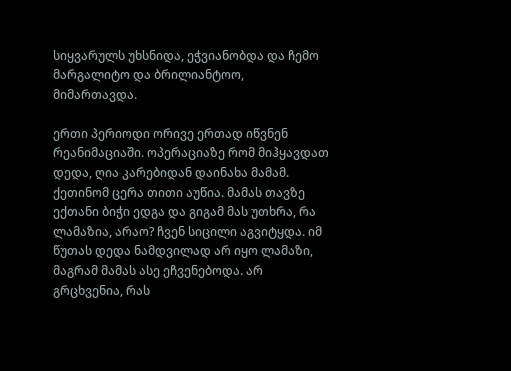სიყვარულს უხსნიდა, ეჭვიანობდა და ჩემო მარგალიტო და ბრილიანტოო, მიმართავდა.

ერთი პერიოდი ორივე ერთად იწვნენ რეანიმაციაში. ოპერაციაზე რომ მიჰყავდათ დედა, ღია კარებიდან დაინახა მამამ. ქეთინომ ცერა თითი აუწია. მამას თავზე ექთანი ბიჭი ედგა და გიგამ მას უთხრა, რა ლამაზია, არაო? ჩვენ სიცილი აგვიტყდა. იმ წუთას დედა ნამდვილად არ იყო ლამაზი, მაგრამ მამას ასე ეჩვენებოდა. არ გრცხვენია, რას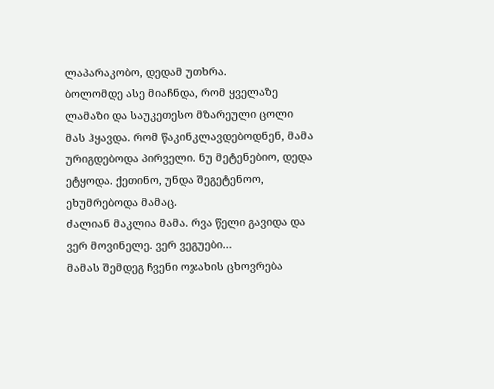ლაპარაკობო, დედამ უთხრა.
ბოლომდე ასე მიაჩნდა, რომ ყველაზე ლამაზი და საუკეთესო მზარეული ცოლი მას ჰყავდა. რომ წაკინკლავდებოდნენ, მამა ურიგდებოდა პირველი. ნუ მეტენებიო, დედა ეტყოდა. ქეთინო, უნდა შეგეტენოო, ეხუმრებოდა მამაც.
ძალიან მაკლია მამა. რვა წელი გავიდა და ვერ მოვინელე. ვერ ვეგუები…
მამას შემდეგ ჩვენი ოჯახის ცხოვრება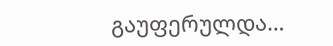გაუფერულდა…